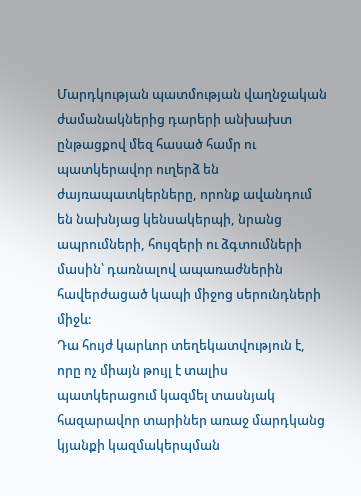Մարդկության պատմության վաղնջական ժամանակներից դարերի անխախտ ընթացքով մեզ հասած համր ու պատկերավոր ուղերձ են ժայռապատկերները, որոնք ավանդում են նախնյաց կենսակերպի, նրանց ապրումների, հույզերի ու ձգտումների մասին՝ դառնալով ապառաժներին հավերժացած կապի միջոց սերունդների միջև:
Դա հույժ կարևոր տեղեկատվություն է, որը ոչ միայն թույլ է տալիս պատկերացում կազմել տասնյակ հազարավոր տարիներ առաջ մարդկանց կյանքի կազմակերպման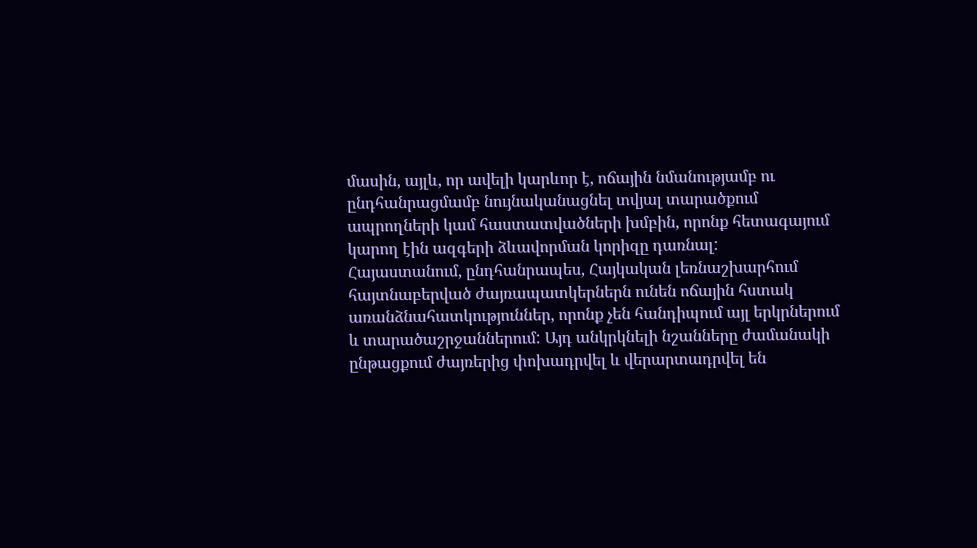մասին, այլև, որ ավելի կարևոր է, ոճային նմանությամբ ու ընդհանրացմամբ նույնականացնել տվյալ տարածքում ապրողների կամ հաստատվածների խմբին, որոնք հետագայում կարող էին ազգերի ձևավորման կորիզը դառնալ:
Հայաստանում, ընդհանրապես, Հայկական լեռնաշխարհում հայտնաբերված ժայռապատկերներն ունեն ոճային հստակ առանձնահատկություններ, որոնք չեն հանդիպում այլ երկրներում և տարածաշրջաններում: Այդ անկրկնելի նշանները ժամանակի ընթացքում ժայռերից փոխադրվել և վերարտադրվել են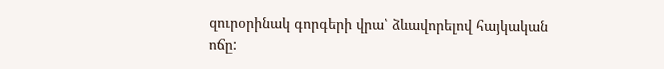զուրօրինակ գորգերի վրա՝ ձևավորելով հայկական ոճը: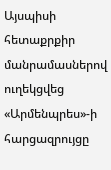Այսպիսի հետաքրքիր մանրամասներով ուղեկցվեց
«Արմենպրես»-ի հարցազրույցը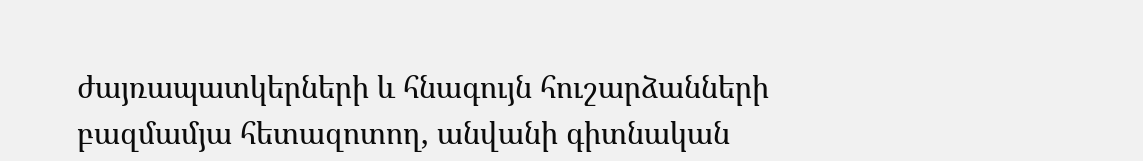ժայռապատկերների և հնագույն հուշարձանների բազմամյա հետազոտող, անվանի գիտնական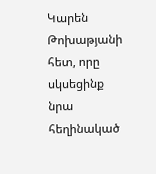Կարեն Թոխաթյանի հետ, որը սկսեցինք նրա հեղինակած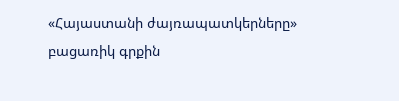«Հայաստանի ժայռապատկերները» բացառիկ գրքին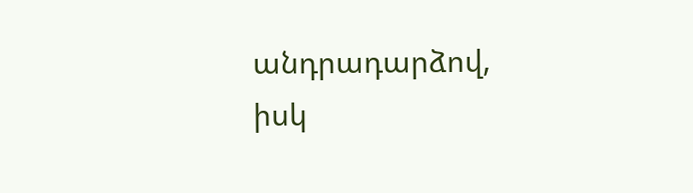անդրադարձով, իսկ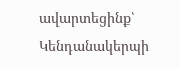ավարտեցինք՝ Կենդանակերպի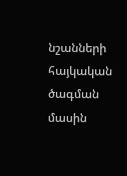նշանների հայկական ծագման մասին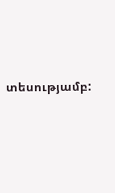տեսությամբ: